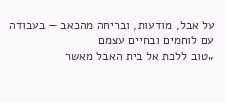על אבל, מודעות, ובריחה מהכאב — בעבודה עם לוחמים ובחיים עצמם
„טוב ללכת אל בית האבל מאשר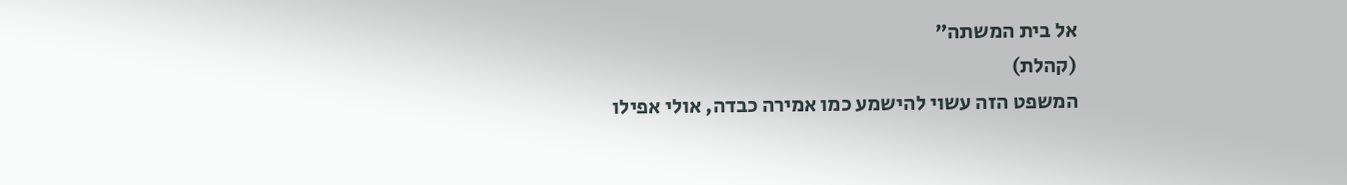אל בית המשתה”
(קהלת)
המשפט הזה עשוי להישמע כמו אמירה כבדה, אולי אפילו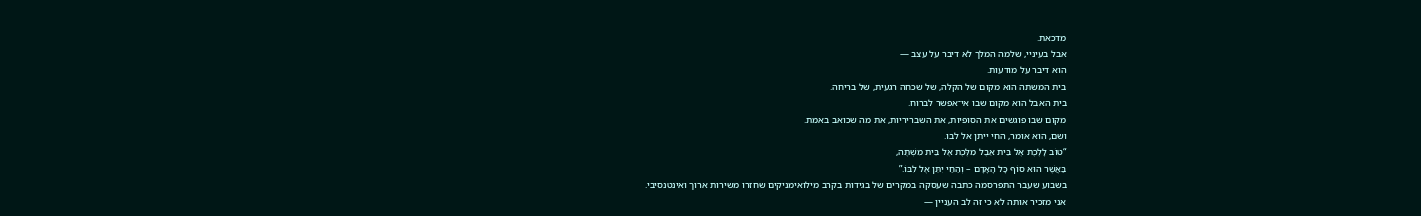מדכאת.
אבל בעיניי, שלמה המלך לא דיבר על עצב —
הוא דיבר על מודעות.
בית המשתה הוא מקום של הקלה, של שכחה רגעית, של בריחה.
בית האבל הוא מקום שבו אי־אפשר לברוח.
מקום שבו פוגשים את הסופיות, את השבריריות, את מה שכואב באמת.
ושם, הוא אומר, החי ייתן אל לבו.
“טוֹב לָלֶכֶת אֶל בֵּית אֵבֶל מִלֶּכֶת אֶל בֵּית מִשְׁתֶּה,
בַּאֲשֶׁר הוּא סוֹף כָּל הָאָדָם – וְהַחַי יִתֵּן אֶל לִבּוֹ.”
בשבוע שעבר התפרסמה כתבה שעסקה במקרים של בגידות בקרב מילואימניקים שחזרו משירות ארוך ואינטנסיבי.
אני מזכיר אותה לא כי זה לב העניין —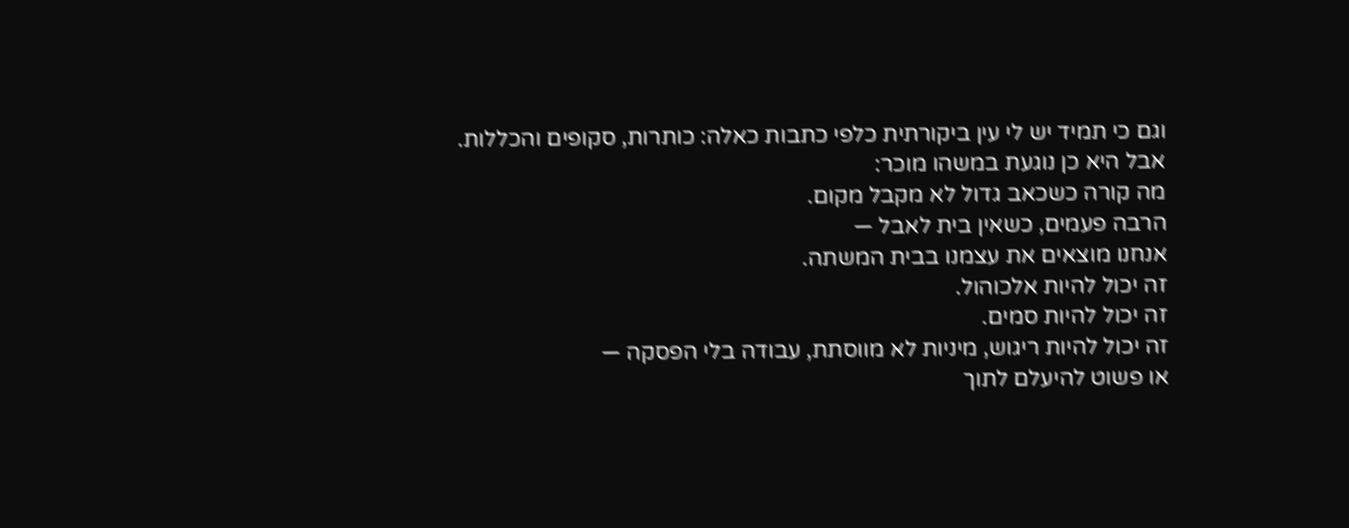וגם כי תמיד יש לי עין ביקורתית כלפי כתבות כאלה: כותרות, סקופים והכללות.
אבל היא כן נוגעת במשהו מוכר:
מה קורה כשכאב גדול לא מקבל מקום.
הרבה פעמים, כשאין בית לאבל —
אנחנו מוצאים את עצמנו בבית המשתה.
זה יכול להיות אלכוהול.
זה יכול להיות סמים.
זה יכול להיות ריגוש, מיניות לא מווסתת, עבודה בלי הפסקה —
או פשוט להיעלם לתוך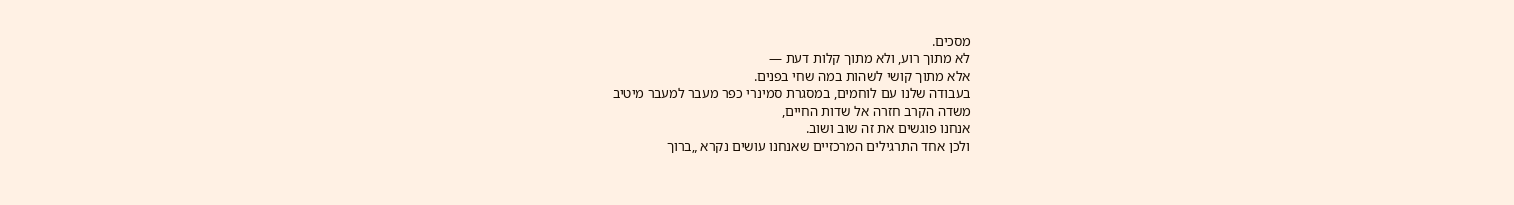מסכים.
לא מתוך רוע, ולא מתוך קלות דעת —
אלא מתוך קושי לשהות במה שחי בפנים.
בעבודה שלנו עם לוחמים, במסגרת סמינרי כפר מעבר למעבר מיטיב
משדה הקרב חזרה אל שדות החיים,
אנחנו פוגשים את זה שוב ושוב.
ולכן אחד התרגילים המרכזיים שאנחנו עושים נקרא „ברוך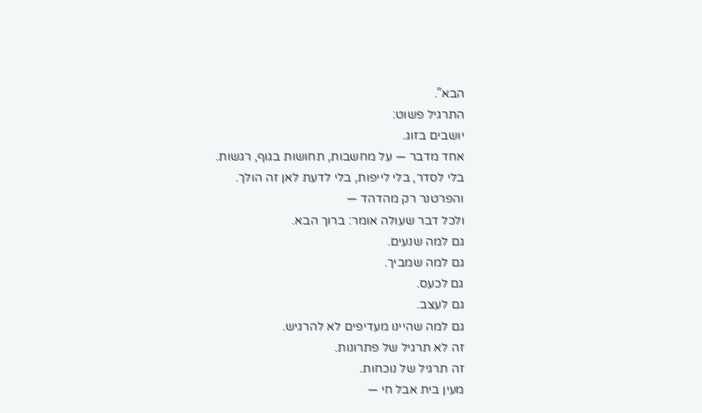הבא”.
התרגיל פשוט:
יושבים בזוג.
אחד מדבר — על מחשבות, תחושות בגוף, רגשות.
בלי לסדר, בלי לייפות, בלי לדעת לאן זה הולך.
והפרטנר רק מהדהד —
ולכל דבר שעולה אומר: ברוך הבא.
גם למה שנעים.
גם למה שמביך.
גם לכעס.
גם לעצב.
גם למה שהיינו מעדיפים לא להרגיש.
זה לא תרגיל של פתרונות.
זה תרגיל של נוכחות.
מעין בית אבל חי —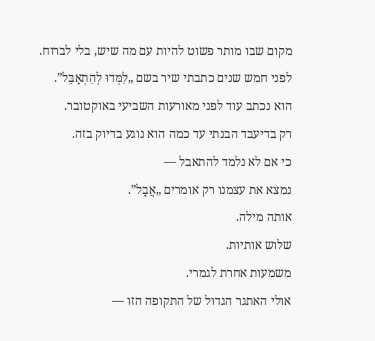מקום שבו מותר פשוט להיות עם מה שיש, בלי לברוח.
לפני חמש שנים כתבתי שיר בשם „לִמְּדוּ לְהִתְאַבֵּל”.
הוא נכתב עוד לפני מאורעות השביעי באוקטובר.
רק בדיעבד הבנתי עד כמה הוא נוגע בדיוק בזה.
כי אם לא נלמד להתאבל —
נמצא את עצמנו רק אומרים „אֲבָל”.
אותה מילה.
שלוש אותיות.
משמעות אחרת לגמרי.
אולי האתגר הגדול של התקופה הזו —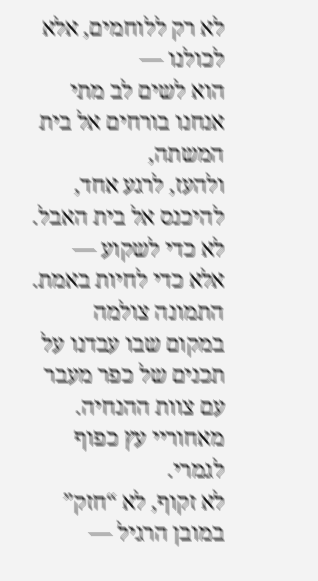לא רק ללוחמים, אלא לכולנו —
הוא לשים לב מתי אנחנו בורחים אל בית המשתה,
ולהעז, לרגע אחד, להיכנס אל בית האבל.
לא כדי לשקוע —
אלא כדי לחיות באמת.
התמונה צולמה במקום שבו עבדנו על תכנים של כפר מעבר עם צוות ההנחיה.
מאחוריי עץ כפוף לגמרי.
לא זקוף, לא “חזק” במובן הרגיל —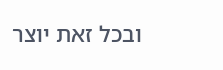ובכל זאת יוצר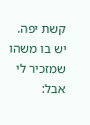קשת יפה.
יש בו משהו שמזכיר לי אבל: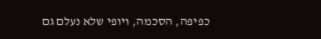כפיפה, הסכמה, ויופי שלא נעלם גם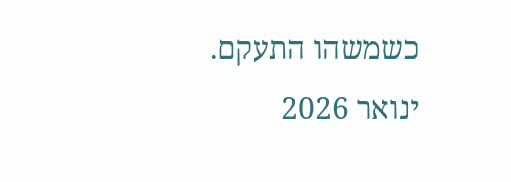כשמשהו התעקם.
ינואר 2026